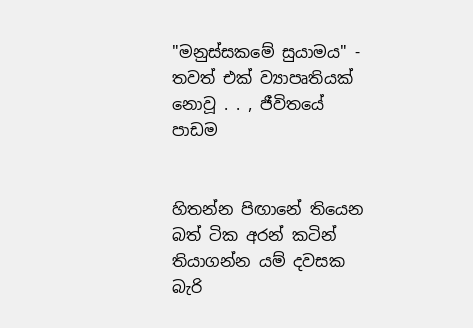"මනුස්සකමේ සුයාමය" - තවත් එක් ව්‍යාපෘතියක් නොවූ . . , ජීවිතයේ පාඩම


හිතන්න පිඟානේ තියෙන බත් ටික අරන් කටින් තියාගන්න යම් දවසක බැරි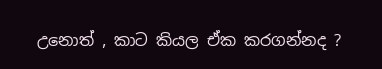උනොත් , කාට කියල ඒක කරගන්නද ?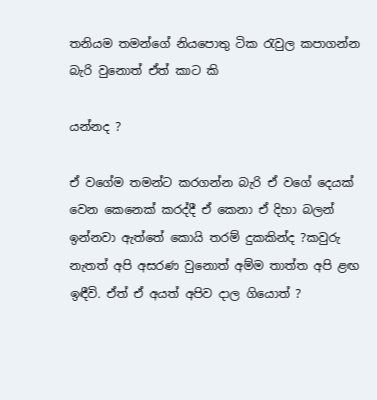තනියම තමන්ගේ නියපොතු ටික රැවුල කපාගන්න බැරි වුනොත් ඒත් කාට කි

යන්නද ?

ඒ වගේම තමන්ට කරගන්න බැරි ඒ වගේ දෙයක් වෙන කෙනෙක් කරද්දී ඒ කෙනා ඒ දිහා බලන් ඉන්නවා ඇත්තේ කොයි තරම් දුකකින්ද ?කවුරු නැතත් අපි අසරණ වුනොත් අම්ම තාත්ත අපි ළඟ ඉඳීවි. ඒත් ඒ අයත් අපිව දාල ගියොත් ?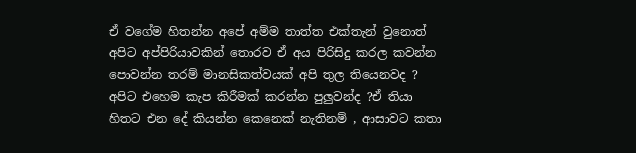ඒ වගේම හිතන්න අපේ අම්ම තාත්ත එක්තැන් වුනොත් අපිට අප්පිරියාවකින් තොරව ඒ අය පිරිසිදු කරල කවන්න පොවන්න තරම් මානසිකත්වයක් අපි තුල තියෙනවද ? අපිට එහෙම කැප කිරීමක් කරන්න පුලුවන්ද ?ඒ තියා හිතට එන දේ කියන්න කෙනෙක් නැතිනම් , ආසාවට කතා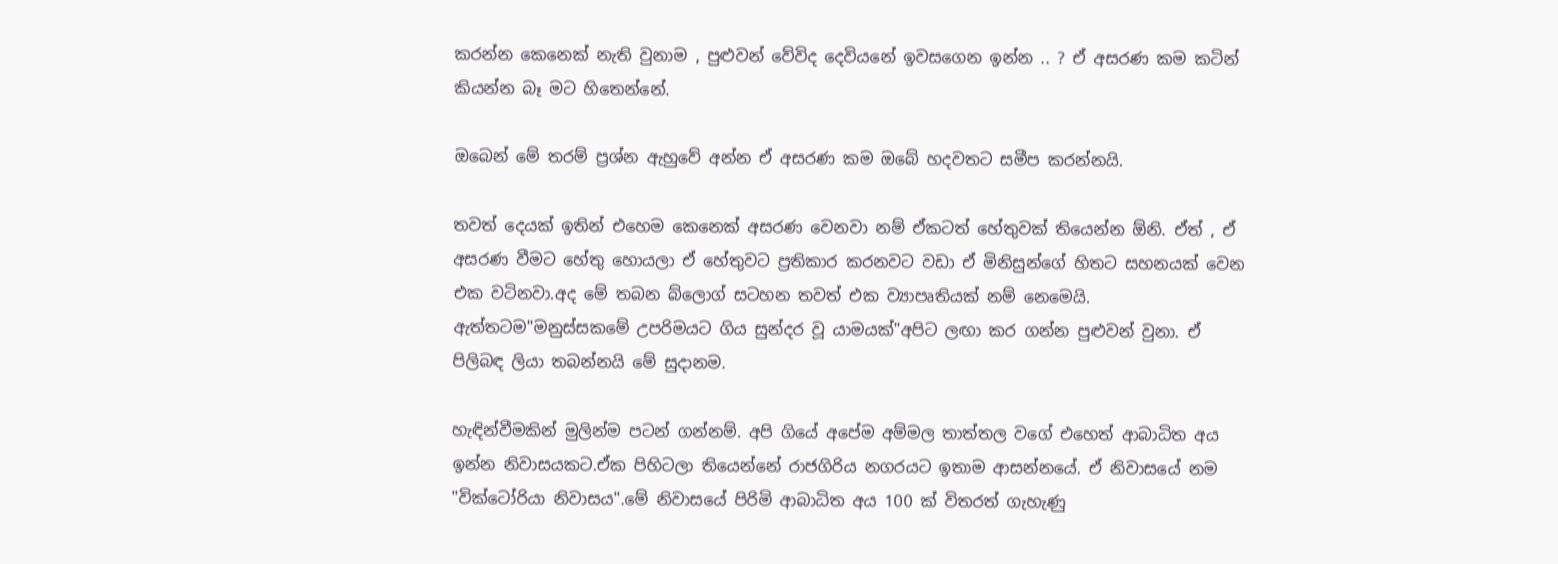කරන්න කෙනෙක් නැති වුනාම , පුළුවන් වේවිද දෙවියනේ ඉවසගෙන ඉන්න .. ? ඒ අසරණ කම කටින් කියන්න බෑ මට හිතෙන්නේ.

ඔබෙන් මේ තරම් ප්‍රශ්න ඇහුවේ අන්න ඒ අසරණ කම ඔබේ හදවතට සමීප කරන්නයි.

තවත් දෙයක් ඉතින් එහෙම කෙනෙක් අසරණ වෙනවා නම් ඒකටත් හේතුවක් තියෙන්න ඕනි. ඒත් , ඒ අසරණ වීමට හේතු හොයලා ඒ හේතුවට ප්‍රතිකාර කරනවට වඩා ඒ මිනිසුන්ගේ හිතට සහනයක් වෙන එක වටිනවා.අද මේ තබන බ්ලොග් සටහන තවත් එක ව්‍යාපෘතියක් නම් නෙමෙයි. ඇත්තටම"මනුස්සකමේ උපරිමයට ගිය සුන්දර වූ යාමයක්‌"අපිට ලඟා කර ගන්න පුළුවන් වුනා. ඒ පිලිබඳ ලියා තබන්නයි මේ සුදානම.

හැඳින්වීමකින් මුලින්ම පටන් ගන්නම්. අපි ගියේ අපේම අම්මල තාත්තල වගේ එහෙත් ආබාධිත අය ඉන්න නිවාසයකට.ඒක පිහිටලා තියෙන්නේ රාජගිරිය නගරයට ඉතාම ආසන්නයේ. ඒ නිවාසයේ නම "වික්ටෝරියා නිවාසය".මේ නිවාසයේ පිරිමි ආබාධිත අය 100 ක් විතරත් ගැහැණු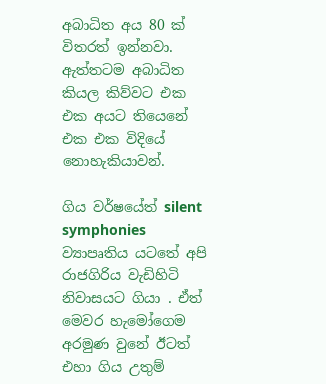අබාධිත අය 80 ක් විතරත් ඉන්නවා. ඇත්තටම අබාධිත කියල කිව්වට එක එක අයට තියෙනේ එක එක විදියේ නොහැකියාවන්.

ගිය වර්ෂයේත් silent symphonies ව්‍යාපෘතිය යටතේ අපි රාජගිරිය වැඩිහිටි නිවාසයට ගියා . ඒත් මෙවර හැමෝගෙම අරමුණ වුනේ ඊටත් එහා ගිය උතුම්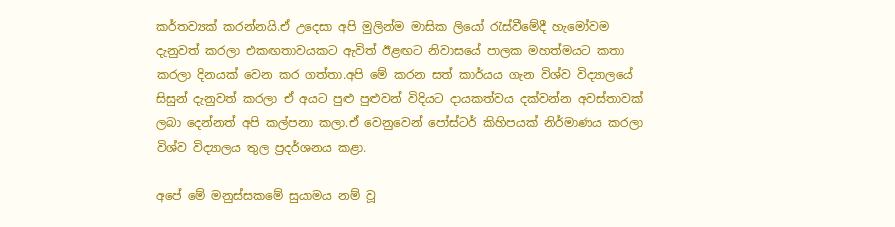කර්තව්‍යක් කරන්නයි.ඒ උදෙසා අපි මුලින්ම මාසික ලියෝ රැස්වීමේදී හැමෝවම දැනුවත් කරලා එකඟතාවයකට ඇවිත් ඊළඟට නිවාසයේ පාලක මහත්මයට කතා කරලා දිනයක් වෙන කර ගත්තා.අපි මේ කරන සත් කාර්යය ගැන විශ්ව විද්‍යාලයේ සිසුන් දැනුවත් කරලා ඒ අයට පුළු පුළුවන් විදියට දායකත්වය දක්වන්න අවස්තාවක් ලබා දෙන්නත් අපි කල්පනා කලා.ඒ වෙනුවෙන් පෝස්ටර් කිහිපයක් නිර්මාණය කරලා විශ්ව විද්‍යාලය තුල ප්‍රදර්ශනය කළා.

අපේ මේ මනුස්සකමේ සුයාමය නම් වූ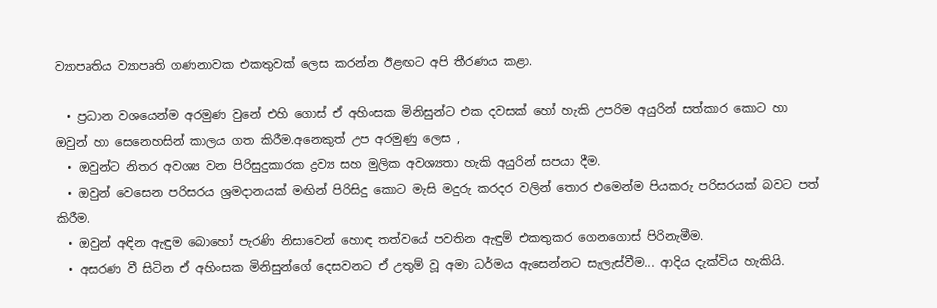ව්‍යාපෘතිය ව්‍යාපෘති ගණනාවක එකතුවක් ලෙස කරන්න ඊළඟට අපි තීරණය කළා.

  • ප්‍රධාන වශයෙන්ම අරමුණ වුනේ එහි ගොස් ඒ අහිංසක මිනිසුන්ට එක දවසක් හෝ හැකි උපරිම අයුරින් සත්කාර කොට හා ඔවුන් හා සෙනෙහසින් කාලය ගත කිරීම.අනෙකුත් උප අරමුණු ලෙස ,
  • ඔවුන්ට නිතර අවශ්‍ය වන පිරිසුදුකාරක ද්‍රව්‍ය සහ මුලික අවශ්‍යතා හැකි අයුරින් සපයා දීම.
  • ඔවුන් වෙසෙන පරිසරය ශ්‍රමදානයක් මඟින් පිරිසිදු කොට මැසි මදුරු කරදර වලින් තොර එමෙන්ම පියකරු පරිසරයක් බවට පත් කිරීම.
  • ඔවුන් අඳින ඇඳුම බොහෝ පැරණි නිසාවෙන් හොඳ තත්වයේ පවතින ඇඳුම් එකතුකර ගෙනගොස් පිරිනැමීම.
  • අසරණ වී සිටින ඒ අහිංසක මිනිසුන්ගේ දෙසවනට ඒ උතුම් වූ අමා ධර්මය ඇසෙන්නට සැලැස්වීම... ආදිය දැක්විය හැකියි.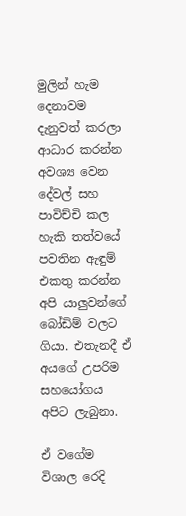මුලින් හැම දෙනාවම දැනුවත් කරලා ආධාර කරන්න අවශ්‍ය වෙන දේවල් සහ පාවිච්චි කල හැකි තත්වයේ පවතින ඇඳුම් එකතු කරන්න අපි යාලුවන්ගේ බෝඩිම් වලට ගියා. එතැනදී ඒ අයගේ උපරිම සහයෝගය අපිට ලැබුනා.

ඒ වගේම විශාල රෙදි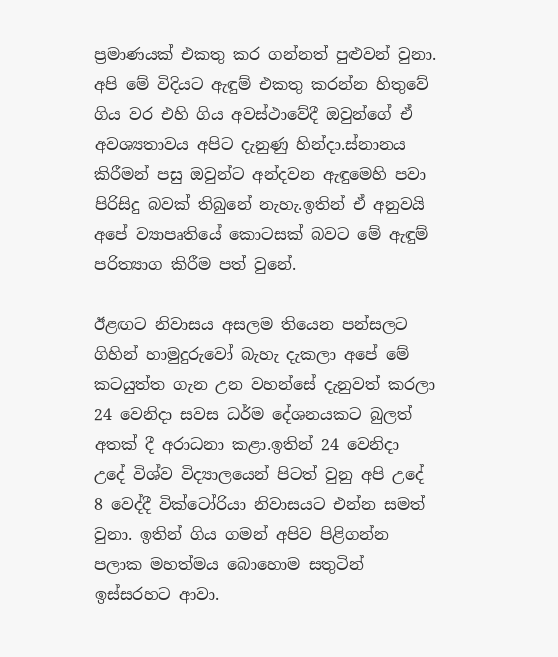ප්‍රමාණයක් එකතු කර ගන්නත් පුළුවන් වුනා. අපි මේ විදියට ඇඳුම් එකතු කරන්න හිතුවේ ගිය වර එහි ගිය අවස්ථාවේදී ඔවුන්ගේ ඒ අවශ්‍යතාවය අපිට දැනුණු හින්දා.ස්නානය කිරීමන් පසු ඔවුන්ට අන්දවන ඇඳුමෙහි පවා පිරිසිදු බවක් තිබුනේ නැහැ.ඉතින් ඒ අනුවයි අපේ ව්‍යාපෘතියේ කොටසක් බවට මේ ඇඳුම් පරිත්‍යාග කිරීම පත් වුනේ.

ඊළඟට නිවාසය අසලම තියෙන පන්සලට ගිහින් හාමුදුරුවෝ බැහැ දැකලා අපේ මේ කටයුත්ත ගැන උන වහන්සේ දැනුවත් කරලා 24 වෙනිදා සවස ධර්ම දේශනයකට බුලත් අතක් දී අරාධනා කළා.ඉතින් 24 වෙනිදා උදේ විශ්ව විද්‍යාලයෙන් පිටත් වුනු අපි උදේ 8 වෙද්දී වික්ටෝරියා නිවාසයට එන්න සමත් වුනා. ඉතින් ගිය ගමන් අපිව පිළිගන්න පලාක මහත්මය බොහොම සතුටින් ඉස්සරහට ආවා.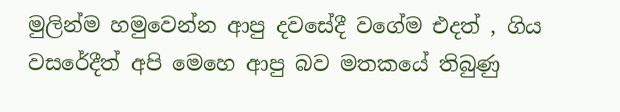මුලින්ම හමුවෙන්න ආපු දවසේදී වගේම එදත් , ගිය වසරේදීත් අපි මෙහෙ ආපු බව මතකයේ තිබුණු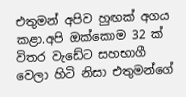එතුමන් අපිව හුඟක් අගය කළා.අපි ඔක්කොම 32 ක් විතර වැඩේට සහභාගී වෙලා හිටි නිසා එතුමන්ගේ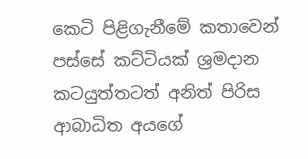කෙටි පිළිගැනීමේ කතාවෙන් පස්සේ කට්ටියක් ශ්‍රමදාන කටයුත්තටත් අනිත් පිරිස ආබාධිත අයගේ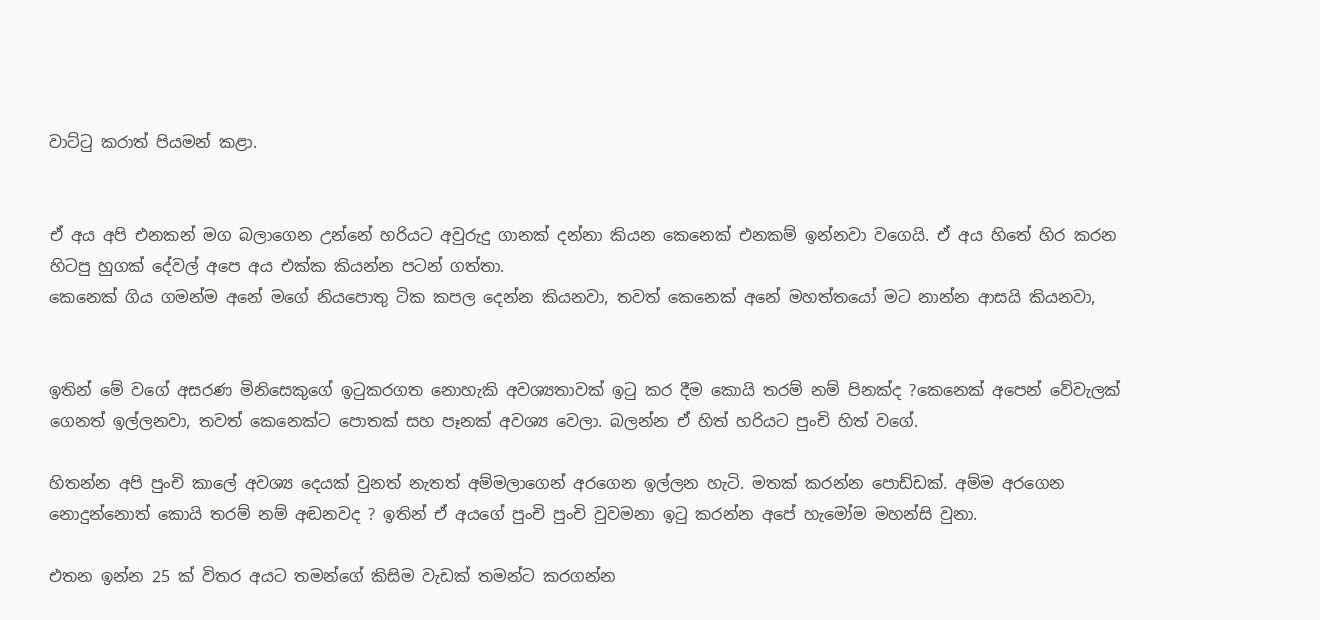වාට්ටු කරාත් පියමන් කළා.


ඒ අය අපි එනකන් මග බලාගෙන උන්නේ හරියට අවුරුදු ගානක් දන්නා කියන කෙනෙක් එනකම් ඉන්නවා වගෙයි. ඒ අය හිතේ හිර කරන හිටපු හුගක් දේවල් අපෙ අය එක්ක කියන්න පටන් ගත්තා.
කෙනෙක් ගිය ගමන්ම අනේ මගේ නියපොතු ටික කපල දෙන්න කියනවා, තවත් කෙනෙක් අනේ මහත්තයෝ මට නාන්න ආසයි කියනවා,


ඉතින් මේ වගේ අසරණ මිනිසෙකුගේ ඉටුකරගත නොහැකි අවශ්‍යතාවක් ඉටු කර දීම කොයි තරම් නම් පිනක්ද ?කෙනෙක් අපෙන් වේවැලක් ගෙනත් ඉල්ලනවා, තවත් කෙනෙක්ට පොතක් සහ පෑනක් අවශ්‍ය වෙලා. බලන්න ඒ හිත් හරියට පුංචි හිත් වගේ.

හිතන්න අපි පුංචි කාලේ අවශ්‍ය දෙයක් වුනත් නැතත් අම්මලාගෙන් අරගෙන ඉල්ලන හැටි. මතක් කරන්න පොඩ්ඩක්. අම්ම අරගෙන නොදුන්නොත් කොයි තරම් නම් අඬනවද ? ඉතින් ඒ අයගේ පුංචි පුංචි වුවමනා ඉටු කරන්න අපේ හැමෝම මහන්සි වුනා.

එතන ඉන්න 25 ක් විතර අයට තමන්ගේ කිසිම වැඩක් තමන්ට කරගන්න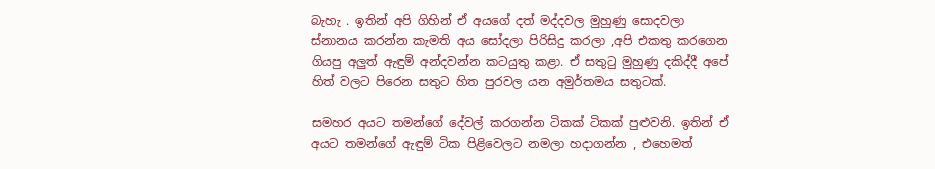බැහැ . ඉතින් අපි ගිහින් ඒ අයගේ දත් මද්දවල මුහුණු සොදවලා ස්නානය කරන්න කැමති අය සෝදලා පිරිසිදු කරලා ,අපි එකතු කරගෙන ගියපු අලුත් ඇඳුම් අන්දවන්න කටයුතු කළා. ඒ සතුටු මුහුණු දකිද්දී අපේ හිත් වලට පිරෙන සතුට හිත පුරවල යන අමුර්තමය සතුටක්.

සමහර අයට තමන්ගේ දේවල් කරගන්න ටිකක් ටිකක් පුළුවනි. ඉතින් ඒ අයට තමන්ගේ ඇඳුම් ටික පිළිවෙලට නමලා හදාගන්න , එහෙමත්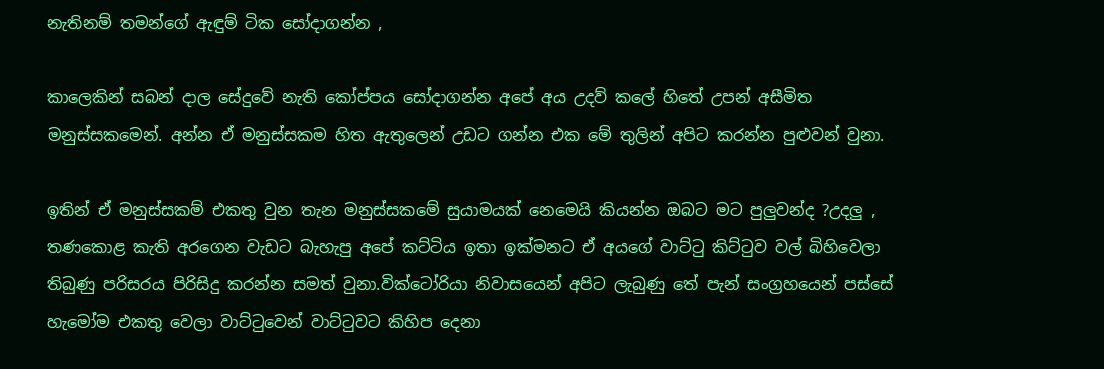නැතිනම් තමන්ගේ ඇඳුම් ටික සෝදාගන්න ,

කාලෙකින් සබන් දාල සේදුවේ නැති කෝප්පය සෝදාගන්න අපේ අය උදව්‍ කලේ හිතේ උපන් අසීමිත මනුස්සකමෙන්. අන්න ඒ මනුස්සකම හිත ඇතුලෙන් උඩට ගන්න එක මේ තුලින් අපිට කරන්න පුළුවන් වුනා.

ඉතින් ඒ මනුස්සකම් එකතු වුන තැන මනුස්සකමේ සුයාමයක්‌ නෙමෙයි කියන්න ඔබට මට පුලුවන්ද ?උදලු , තණකොළ කැති අරගෙන වැඩට බැහැපු අපේ කට්ටිය ඉතා ඉක්මනට ඒ අයගේ වාට්ටු කිට්ටුව වල් බිහිවෙලා තිබුණු පරිසරය පිරිසිදු කරන්න සමත් වුනා.වික්ටෝරියා නිවාසයෙන් අපිට ලැබුණු තේ පැන් සංග්‍රහයෙන් පස්සේ හැමෝම එකතු වෙලා වාට්ටුවෙන් වාට්ටුවට කිහිප දෙනා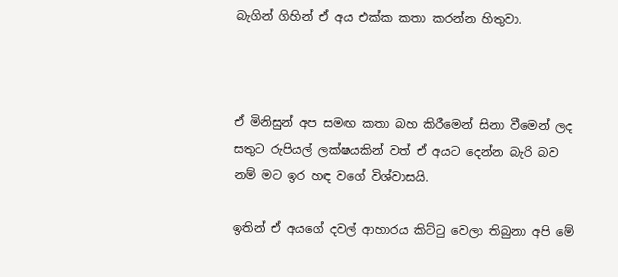බැගින් ගිහින් ඒ අය එක්ක කතා කරන්න හිතුවා.



ඒ මිනිසුන් අප සමඟ කතා බහ කිරීමෙන් සිනා වීමෙන් ලද සතුට රුපියල් ලක්ෂයකින් වත් ඒ අයට දෙන්න බැරි බව නම් මට ඉර හඳ වගේ විශ්වාසයි.

ඉතින් ඒ අයගේ දවල් ආහාරය කිට්ටු වෙලා තිබුනා අපි මේ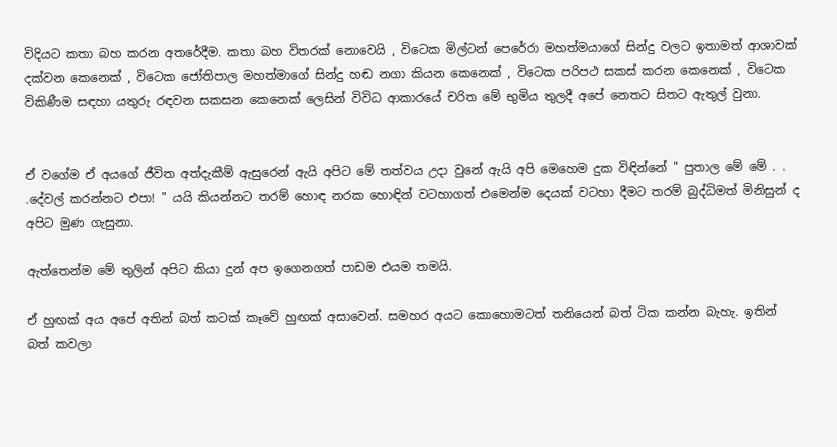විදියට කතා බහ කරන අතරේදීම. කතා බහ විතරක් නොවෙයි , විටෙක මිල්ටන් පෙරේරා මහත්මයාගේ සින්දු වලට ඉතාමත් ආශාවක් දක්වන කෙනෙක් , විටෙක ජෝතිපාල මහත්මාගේ සින්දු හඬ නගා කියන කෙනෙක් , විටෙක පරිපථ සකස් කරන කෙනෙක් , විටෙක විකිණීම සඳහා යතුරු රඳවන සකසන කෙනෙක් ලෙසින් විවිධ ආකාරයේ චරිත මේ භුමිය තුලදී අපේ නෙතට සිතට ඇතුල් වුනා.


ඒ වගේම ඒ අයගේ ජීවිත අත්දැකීම් ඇසුරෙන් ඇයි අපිට මේ තත්වය උදා වුනේ ඇයි අපි මෙහෙම දුක විඳින්නේ " පුතාල මේ මේ . . .දේවල් කරන්නට එපා! " යයි කියන්නට තරම් හොඳ නරක හොඳින් වටහාගත් එමෙන්ම දෙයක් වටහා දීමට තරම් බුද්ධිමත් මිනිසුන් ද අපිට මුණ ගැසුනා.

ඇත්තෙන්ම මේ තුලින් අපිට කියා දුන් අප ඉගෙනගත් පාඩම එයම තමයි.

ඒ හුඟක් අය අපේ අතින් බත් කටක් කෑවේ හුඟක් අසාවෙන්. සමහර අයට කොහොමටත් තනියෙන් බත් ටික කන්න බැහැ. ඉතින් බත් කවලා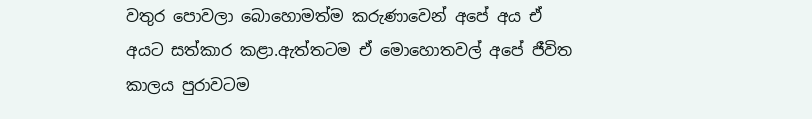වතුර පොවලා බොහොමත්ම කරුණාවෙන් අපේ අය ඒ අයට සත්කාර කළා.ඇත්තටම ඒ මොහොතවල් අපේ ජීවිත කාලය පුරාවටම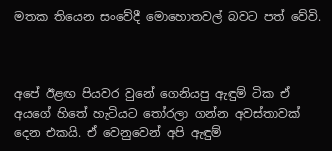මතක තියෙන සංවේදී මොහොතවල් බවට පත් වේවි.



අපේ ඊළඟ පියවර වුනේ ගෙනියපු ඇඳුම් ටික ඒ අයගේ හිතේ හැටියට තෝරලා ගන්න අවස්තාවක් දෙන එකයි. ඒ වෙනුවෙන් අපි ඇඳුම්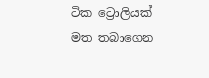ටික ට්‍රොලියක් මත තබාගෙන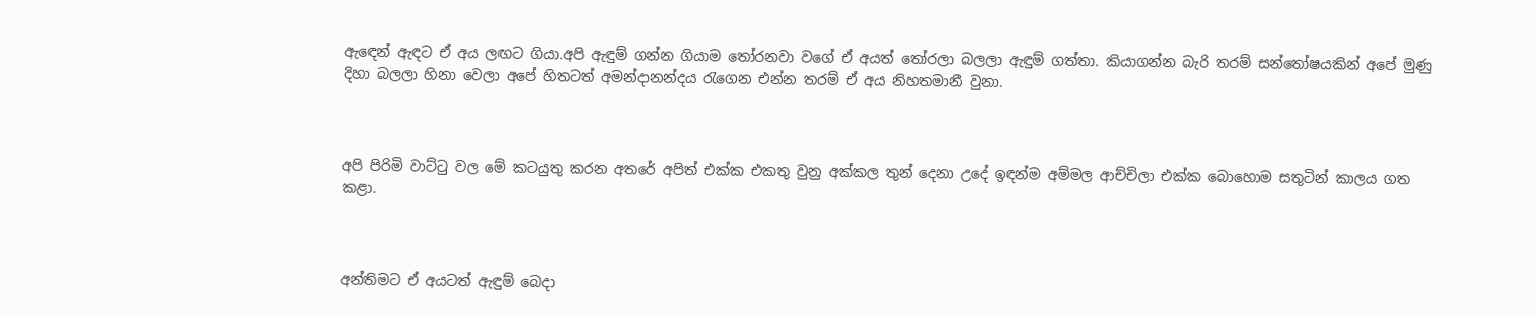ඇඳෙන් ඇඳට ඒ අය ලඟට ගියා.අපි ඇඳුම් ගන්න ගියාම තෝරනවා වගේ ඒ අයත් තෝරලා බලලා ඇඳුම් ගත්තා. කියාගන්න බැරි තරම් සන්තෝෂයකින් අපේ මුණු දිහා බලලා හිනා වෙලා අපේ හිතටත් අමන්දානන්දය රැගෙන එන්න තරම් ඒ අය නිහතමානී වුනා.



අපි පිරිමි වාට්ටු වල මේ කටයුතු කරන අතරේ අපිත් එක්ක එකතු වුනු අක්කල තුන් දෙනා උදේ ඉඳන්ම අම්මල ආච්චිලා එක්ක බොහොම සතුටින් කාලය ගත කළා.



අන්තිමට ඒ අයටත් ඇඳුම් බෙදා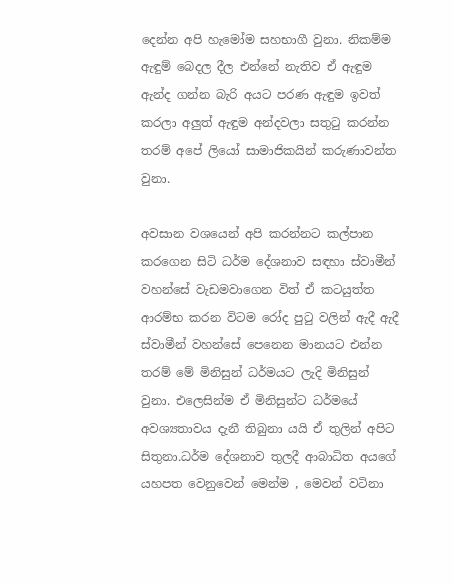දෙන්න අපි හැමෝම සහභාගී වුනා. නිකම්ම ඇඳුම් බෙදල දීල එන්නේ නැතිව ඒ ඇඳුම ඇන්ද ගන්න බැරි අයට පරණ ඇඳුම ඉවත් කරලා අලුත් ඇඳුම අන්දවලා සතුටු කරන්න තරම් අපේ ලියෝ සාමාජිකයින් කරුණාවන්ත වුනා.

අවසාන වශයෙන් අපි කරන්නට කල්පාන කරගෙන සිටි ධර්ම දේශනාව සඳහා ස්වාමීන් වහන්සේ වැඩමවාගෙන විත් ඒ කටයුත්ත ආරම්භ කරන විටම රෝද පුටු වලින් ඇදී ඇදී ස්වාමීන් වහන්සේ පෙනෙන මානයට එන්න තරම් මේ මිනිසුන් ධර්මයට ලැදි මිනිසුන් වුනා. එලෙසින්ම ඒ මිනිසුන්ට ධර්මයේ අවශ්‍යතාවය දැනී තිබුනා යයි ඒ තුලින් අපිට සිතුනා.ධර්ම දේශනාව තුලදී ආබාධිත අයගේ යහපත වෙනුවෙන් මෙන්ම , මෙවන් වටිනා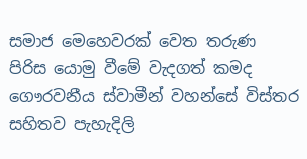සමාජ මෙහෙවරක් වෙත තරුණ පිරිස යොමු වීමේ වැදගත් කමද ගෞරවනීය ස්වාමීන් වහන්සේ විස්තර සහිතව පැහැදිලි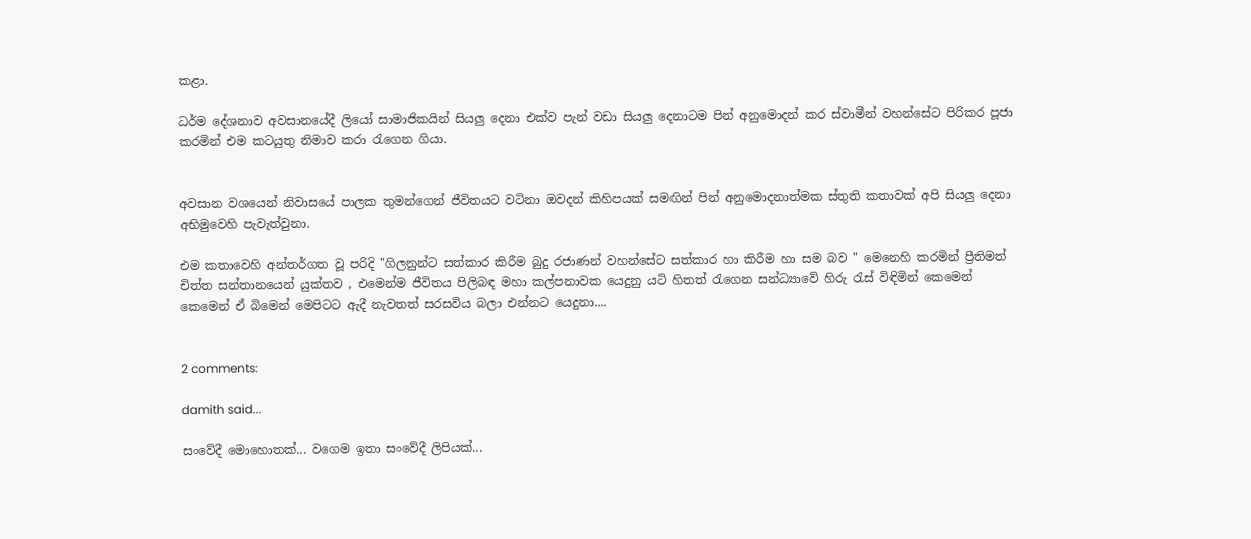කළා.

ධර්ම දේශනාව අවසානයේදී ලියෝ සාමාජිකයින් සියලු දෙනා එක්ව පැන් වඩා සියලු දෙනාටම පින් අනුමොදන් කර ස්වාමීන් වහන්සේට පිරිකර පූජා කරමින් එම කටයුතු නිමාව කරා රැගෙන ගියා.


අවසාන වශයෙන් නිවාසයේ පාලක තුමන්ගෙන් ජීවිතයට වටිනා ඔවදන් කිහිපයක් සමඟින් පින් අනුමොදනාත්මක ස්තුති කතාවක් අපි සියලු දෙනා අභිමුවෙහි පැවැත්වුනා.

එම කතාවෙහි අන්තර්ගත වූ පරිදි "ගිලනුන්ට සත්කාර කිරීම බුදු රජාණන් වහන්සේට සත්කාර හා කිරීම හා සම බව " මෙනෙහි කරමින් ප්‍රීතිමත් චිත්ත සන්තානයෙන් යුක්තව , එමෙන්ම ජීවිතය පිලිබඳ මහා කල්පනාවක යෙදුනු යටි හිතත් රැගෙන සන්ධ්‍යාවේ හිරු රැස් විඳිමින් කෙමෙන් කෙමෙන් ඒ බිමෙන් මෙපිටට ඇදී නැවතත් සරසවිය බලා එන්නට යෙදුනා....


2 comments:

damith said...

සංවේදී මොහොතක්... වගෙම ඉතා සංවේදී ලිපියක්...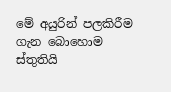මේ අයුරින් පලකිරීම ගැන බොහොම ස්තුතියි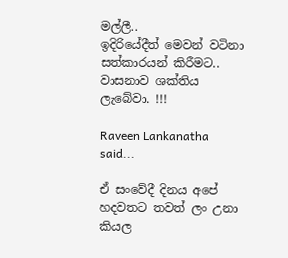මල්ලී..
ඉදිරියේදීත් මෙවන් වටිනා සත්කාරයන් කිරීමට.. වාසනාව ශක්තිය ලැබේවා. !!!

Raveen Lankanatha said...

ඒ සංවේදී දිනය අපේ හදවතට තවත් ලං උනා කියල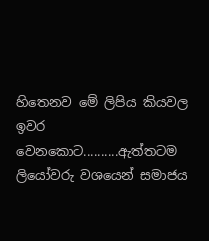හිතෙනව මේ ලිපිය කියවල ඉවර වෙනකොට..........ඇත්තටම ලියෝවරු වශයෙන් සමාජය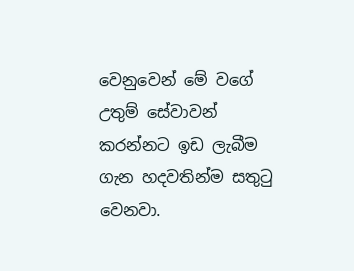වෙනුවෙන් මේ වගේ උතුම් සේවාවන් කරන්නට ඉඩ ලැබීම ගැන හදවතින්ම සතුටු වෙනවා.